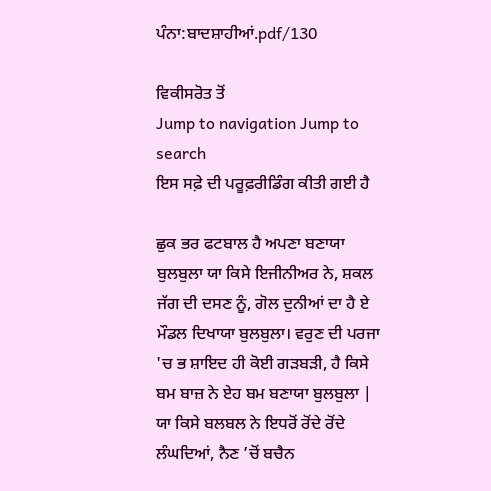ਪੰਨਾ:ਬਾਦਸ਼ਾਹੀਆਂ.pdf/130

ਵਿਕੀਸਰੋਤ ਤੋਂ
Jump to navigation Jump to search
ਇਸ ਸਫ਼ੇ ਦੀ ਪਰੂਫ਼ਰੀਡਿੰਗ ਕੀਤੀ ਗਈ ਹੈ

ਛੁਕ ਭਰ ਫਟਬਾਲ ਹੈ ਅਪਣਾ ਬਣਾਯਾ ਬੁਲਬੁਲਾ ਯਾ ਕਿਸੇ ਇਜੀਨੀਅਰ ਨੇ, ਸ਼ਕਲ ਜੱਗ ਦੀ ਦਸਣ ਨੂੰ, ਗੋਲ ਦੁਨੀਆਂ ਦਾ ਹੈ ਏ ਮੌਡਲ ਦਿਖਾਯਾ ਬੁਲਬੁਲਾ। ਵਰੁਣ ਦੀ ਪਰਜਾ 'ਚ ਭ ਸ਼ਾਇਦ ਹੀ ਕੋਈ ਗੜਬੜੀ, ਹੈ ਕਿਸੇ ਬਮ ਬਾਜ਼ ਨੇ ਏਹ ਬਮ ਬਣਾਯਾ ਬੁਲਬੁਲਾ | ਯਾ ਕਿਸੇ ਬਲਬਲ ਨੇ ਇਧਰੋਂ ਰੋਂਦੇ ਰੋਂਦੇ ਲੰਘਦਿਆਂ, ਨੈਣ ’ਚੋਂ ਬਚੈਨ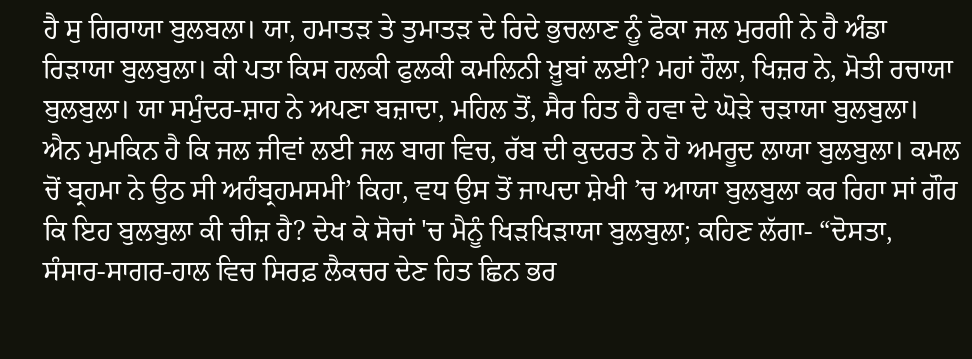ਹੈ ਸੁ ਗਿਰਾਯਾ ਬੁਲਬਲਾ। ਯਾ, ਹਮਾਤੜ ਤੇ ਤੁਮਾਤੜ ਦੇ ਰਿਦੇ ਭੁਚਲਾਣ ਨੂੰ ਫੋਕਾ ਜਲ ਮੁਰਗੀ ਨੇ ਹੈ ਅੰਡਾ ਰਿੜਾਯਾ ਬੁਲਬੁਲਾ। ਕੀ ਪਤਾ ਕਿਸ ਹਲਕੀ ਫੁਲਕੀ ਕਮਲਿਨੀ ਖ਼ੂਬਾਂ ਲਈ? ਮਹਾਂ ਹੌਲਾ, ਖਿਜ਼ਰ ਨੇ, ਮੋਤੀ ਰਚਾਯਾ ਬੁਲਬੁਲਾ। ਯਾ ਸਮੁੰਦਰ-ਸ਼ਾਹ ਨੇ ਅਪਣਾ ਬਜ਼ਾਦਾ, ਮਹਿਲ ਤੋਂ, ਸੈਰ ਹਿਤ ਹੈ ਹਵਾ ਦੇ ਘੋੜੇ ਚੜਾਯਾ ਬੁਲਬੁਲਾ। ਐਨ ਮੁਮਕਿਨ ਹੈ ਕਿ ਜਲ ਜੀਵਾਂ ਲਈ ਜਲ ਬਾਗ ਵਿਚ, ਰੱਬ ਦੀ ਕੁਦਰਤ ਨੇ ਹੋ ਅਮਰੂਦ ਲਾਯਾ ਬੁਲਬੁਲਾ। ਕਮਲ ਚੋਂ ਬ੍ਰਹਮਾ ਨੇ ਉਠ ਸੀ ਅਹੰਬ੍ਰਹਮਸਮੀ’ ਕਿਹਾ, ਵਧ ਉਸ ਤੋਂ ਜਾਪਦਾ ਸ਼ੇਖੀ ’ਚ ਆਯਾ ਬੁਲਬੁਲਾ ਕਰ ਰਿਹਾ ਸਾਂ ਗੌਰ ਕਿ ਇਹ ਬੁਲਬੁਲਾ ਕੀ ਚੀਜ਼ ਹੈ? ਦੇਖ ਕੇ ਸੋਚਾਂ 'ਚ ਮੈਨੂੰ ਖਿੜਖਿੜਾਯਾ ਬੁਲਬੁਲਾ; ਕਹਿਣ ਲੱਗਾ- “ਦੋਸਤਾ, ਸੰਸਾਰ-ਸਾਗਰ-ਹਾਲ ਵਿਚ ਸਿਰਫ਼ ਲੈਕਚਰ ਦੇਣ ਹਿਤ ਛਿਨ ਭਰ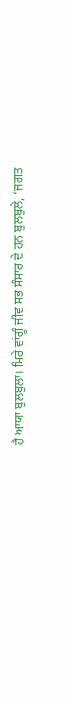ਹੈ ਆਯਾ ਬੁਲਬੁਲਾ। ਮਿਰੇ ਵਾਂਗੂੰ ਜੀਵ ਸਭ ਸੰਸਾਰ ਦੇ ਹਨ ਬੁਲਬੁਲੇ, ‘ਜਗਤ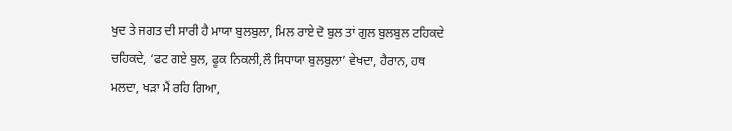ਖੁਦ ਤੇ ਜਗਤ ਦੀ ਸਾਰੀ ਹੈ ਮਾਯਾ ਬੁਲਬੁਲਾ, ਮਿਲ ਰਾਏ ਦੋ ਬੁਲ ਤਾਂ ਗੁਲ ਬੁਲਬੁਲ ਟਹਿਕਦੇ ਚਹਿਕਦੇ, ‘ਫਟ ਗਏ ਬੁਲ, ਫੂਕ ਨਿਕਲੀ,ਲੌ ਸਿਧਾਯਾ ਬੁਲਬੁਲਾ’ ਵੇਖਦਾ, ਹੈਰਾਨ, ਹਥ ਮਲਦਾ, ਖੜਾ ਮੈਂ ਰਹਿ ਗਿਆ,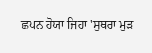ਛਪਨ ਹੋਯਾ ਜਿਹਾ 'ਸੁਥਰਾ ਮੁੜ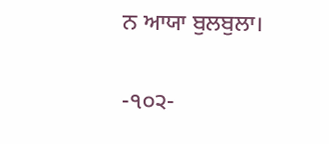ਨ ਆਯਾ ਬੁਲਬੁਲਾ।

-੧੦੨-